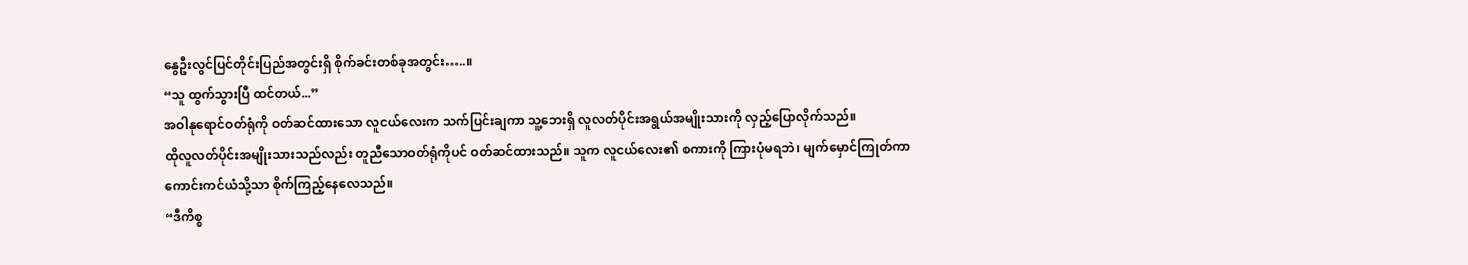နွေဦးလွင်ပြင်တိုင်းပြည်အတွင်းရှိ စိုက်ခင်းတစ်ခုအတွင်း…..။
“သူ ထွက်သွားပြီ ထင်တယ်...”
အဝါနုရောင်ဝတ်ရုံကို ဝတ်ဆင်ထားသော လူငယ်လေးက သက်ပြင်းချကာ သူ့ဘေးရှိ လူလတ်ပိုင်းအရွယ်အမျိုးသားကို လှည့်ပြောလိုက်သည်။
ထိုလူလတ်ပိုင်းအမျိုးသားသည်လည်း တူညီသောဝတ်ရုံကိုပင် ဝတ်ဆင်ထားသည်။ သူက လူငယ်လေး၏ စကားကို ကြားပုံမရဘဲ၊ မျက်မှောင်ကြုတ်ကာ ကောင်းကင်ယံသို့သာ စိုက်ကြည့်နေလေသည်။
“ဒီကိစ္စ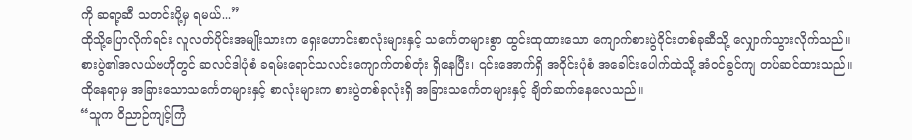ကို ဆရာ့ဆီ သတင်းပို့မှ ရမယ်...”
ထိုသို့ပြောလိုက်ရင်း လူလတ်ပိုင်းအမျိုးသားက ရှေးဟောင်းစာလုံးများနှင့် သင်္ကေတများစွာ ထွင်းထုထားသော ကျောက်စားပွဲဝိုင်းတစ်ခုဆီသို့ လျှောက်သွားလိုက်သည်။
စားပွဲ၏အလယ်ဗဟိုတွင် ဆလင်ဒါပုံစံ ခရမ်းရောင်သလင်းကျောက်တစ်တုံး ရှိနေပြီး၊ ၎င်းအောက်ရှိ အဝိုင်းပုံစံ အခေါင်းပေါက်ထဲသို့ အံဝင်ခွင်ကျ တပ်ဆင်ထားသည်။
ထိုနေရာမှ အခြားသောသင်္ကေတများနှင့် စာလုံးများက စားပွဲတစ်ခုလုံးရှိ အခြားသင်္ကေတများနှင့် ချိတ်ဆက်နေလေသည်။
“သူက ဝိညာဉ်ကျင့်ကြံ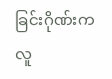ခြင်းဂိုဏ်းက လူ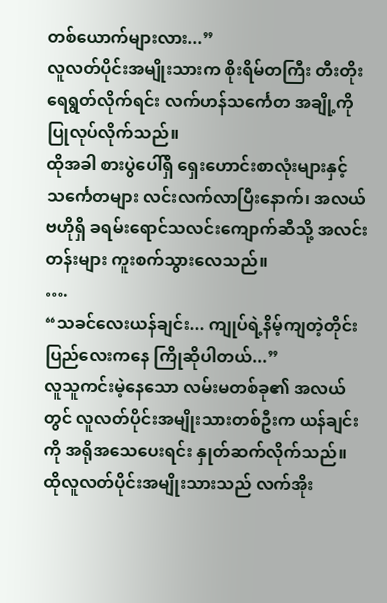တစ်ယောက်များလား...”
လူလတ်ပိုင်းအမျိုးသားက စိုးရိမ်တကြီး တီးတိုးရေရွတ်လိုက်ရင်း လက်ဟန်သင်္ကေတ အချို့ကို ပြုလုပ်လိုက်သည်။
ထိုအခါ စားပွဲပေါ်ရှိ ရှေးဟောင်းစာလုံးများနှင့် သင်္ကေတများ လင်းလက်လာပြီးနောက်၊ အလယ်ဗဟိုရှိ ခရမ်းရောင်သလင်းကျောက်ဆီသို့ အလင်းတန်းများ ကူးစက်သွားလေသည်။
….
“သခင်လေးယန်ချင်း... ကျုပ်ရဲ့နိမ့်ကျတဲ့တိုင်းပြည်လေးကနေ ကြိုဆိုပါတယ်...”
လူသူကင်းမဲ့နေသော လမ်းမတစ်ခု၏ အလယ်တွင် လူလတ်ပိုင်းအမျိုးသားတစ်ဦးက ယန်ချင်းကို အရိုအသေပေးရင်း နှုတ်ဆက်လိုက်သည်။
ထိုလူလတ်ပိုင်းအမျိုးသားသည် လက်အိုး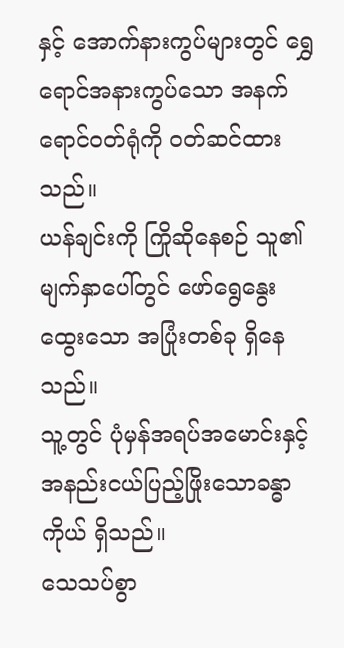နှင့် အောက်နားကွပ်များတွင် ရွှေရောင်အနားကွပ်သော အနက်ရောင်ဝတ်ရုံကို ဝတ်ဆင်ထားသည်။
ယန်ချင်းကို ကြိုဆိုနေစဉ် သူ၏မျက်နှာပေါ်တွင် ဖော်ရွေနွေးထွေးသော အပြုံးတစ်ခု ရှိနေသည်။
သူ့တွင် ပုံမှန်အရပ်အမောင်းနှင့် အနည်းငယ်ပြည့်ဖြိုးသောခန္ဓာကိုယ် ရှိသည်။
သေသပ်စွာ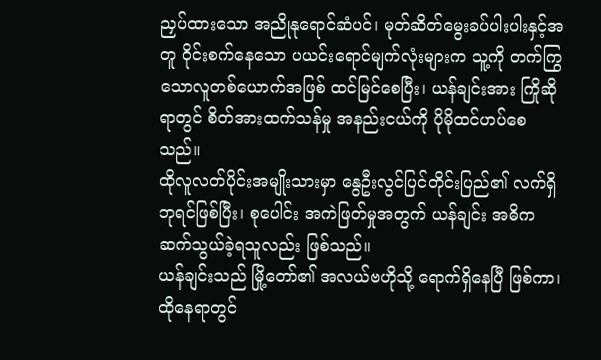ညှပ်ထားသော အညိုနုရောင်ဆံပင်၊ မုတ်ဆိတ်မွေးခပ်ပါးပါးနှင့်အတူ ဝိုင်းစက်နေသော ပယင်းရောင်မျက်လုံးများက သူ့ကို တက်ကြွသောလူတစ်ယောက်အဖြစ် ထင်မြင်စေပြီး၊ ယန်ချင်းအား ကြိုဆိုရာတွင် စိတ်အားထက်သန်မှု အနည်းငယ်ကို ပိုမိုထင်ဟပ်စေသည်။
ထိုလူလတ်ပိုင်းအမျိုးသားမှာ နွေဦးလွင်ပြင်တိုင်းပြည်၏ လက်ရှိဘုရင်ဖြစ်ပြီး၊ စုပေါင်း အကဲဖြတ်မှုအတွက် ယန်ချင်း အဓိကဆက်သွယ်ခဲ့ရသူလည်း ဖြစ်သည်။
ယန်ချင်းသည် မြို့တော်၏ အလယ်ဗဟိုသို့ ရောက်ရှိနေပြီ ဖြစ်ကာ၊ ထိုနေရာတွင်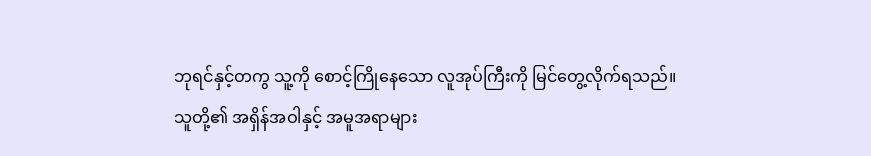ဘုရင်နှင့်တကွ သူ့ကို စောင့်ကြိုနေသော လူအုပ်ကြီးကို မြင်တွေ့လိုက်ရသည်။
သူတို့၏ အရှိန်အဝါနှင့် အမူအရာများ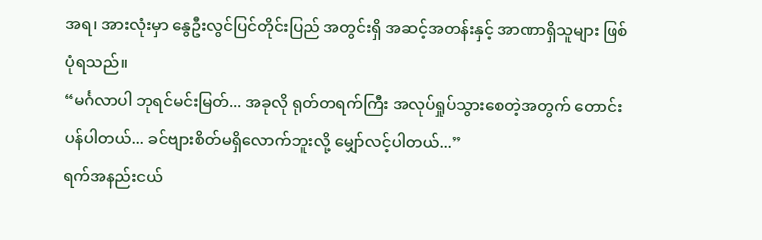အရ၊ အားလုံးမှာ နွေဦးလွင်ပြင်တိုင်းပြည် အတွင်းရှိ အဆင့်အတန်းနှင့် အာဏာရှိသူများ ဖြစ်ပုံရသည်။
“မင်္ဂလာပါ ဘုရင်မင်းမြတ်... အခုလို ရုတ်တရက်ကြီး အလုပ်ရှုပ်သွားစေတဲ့အတွက် တောင်းပန်ပါတယ်... ခင်ဗျားစိတ်မရှိလောက်ဘူးလို့ မျှော်လင့်ပါတယ်...”
ရက်အနည်းငယ်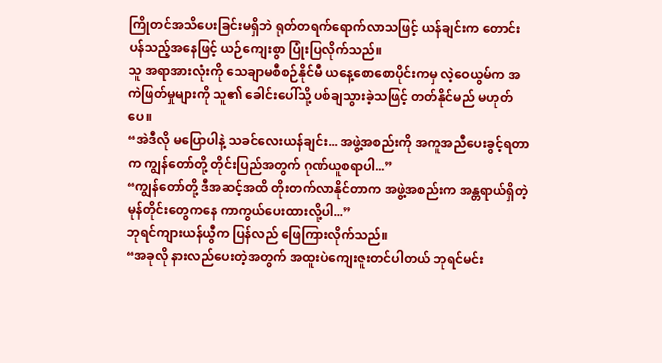ကြိုတင်အသိပေးခြင်းမရှိဘဲ ရုတ်တရက်ရောက်လာသဖြင့် ယန်ချင်းက တောင်းပန်သည့်အနေဖြင့် ယဉ်ကျေးစွာ ပြုံးပြလိုက်သည်။
သူ အရာအားလုံးကို သေချာမစီစဉ်နိုင်မီ ယနေ့စောစောပိုင်းကမှ လဲ့ဝေယွမ်က အကဲဖြတ်မှုများကို သူ၏ ခေါင်းပေါ်သို့ ပစ်ချသွားခဲ့သဖြင့် တတ်နိုင်မည် မဟုတ်ပေ။
“အဲဒီလို မပြောပါနဲ့ သခင်လေးယန်ချင်း... အဖွဲ့အစည်းကို အကူအညီပေးခွင့်ရတာက ကျွန်တော်တို့ တိုင်းပြည်အတွက် ဂုဏ်ယူစရာပါ...”
“ကျွန်တော်တို့ ဒီအဆင့်အထိ တိုးတက်လာနိုင်တာက အဖွဲ့အစည်းက အန္တရာယ်ရှိတဲ့ မုန်တိုင်းတွေကနေ ကာကွယ်ပေးထားလို့ပါ...”
ဘုရင်ကျားယန်ယွီက ပြန်လည် ဖြေကြားလိုက်သည်။
“အခုလို နားလည်ပေးတဲ့အတွက် အထူးပဲကျေးဇူးတင်ပါတယ် ဘုရင်မင်း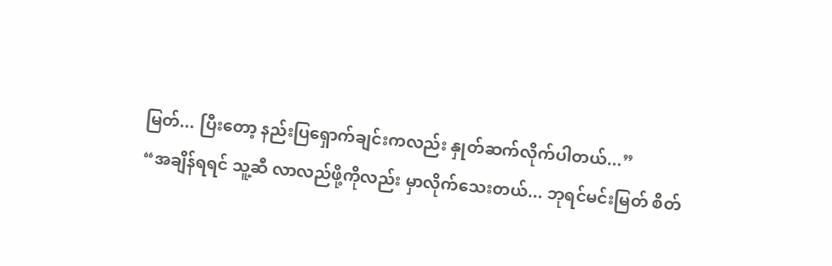မြတ်... ပြီးတော့ နည်းပြရှောက်ချင်းကလည်း နှုတ်ဆက်လိုက်ပါတယ်...”
“အချိန်ရရင် သူ့ဆီ လာလည်ဖို့ကိုလည်း မှာလိုက်သေးတယ်... ဘုရင်မင်းမြတ် စိတ်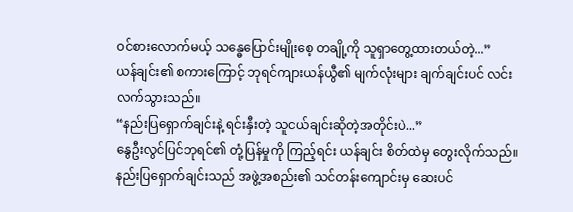ဝင်စားလောက်မယ့် သန္ဓေပြောင်းမျိုးစေ့ တချို့ကို သူရှာတွေ့ထားတယ်တဲ့...”
ယန်ချင်း၏ စကားကြောင့် ဘုရင်ကျားယန်ယွီ၏ မျက်လုံးများ ချက်ချင်းပင် လင်းလက်သွားသည်။
“နည်းပြရှောက်ချင်းနဲ့ ရင်းနှီးတဲ့ သူငယ်ချင်းဆိုတဲ့အတိုင်းပဲ...”
နွေဦးလွင်ပြင်ဘုရင်၏ တုံ့ပြန်မှုကို ကြည့်ရင်း ယန်ချင်း စိတ်ထဲမှ တွေးလိုက်သည်။
နည်းပြရှောက်ချင်းသည် အဖွဲ့အစည်း၏ သင်တန်းကျောင်းမှ ဆေးပင်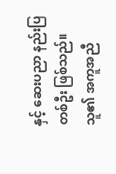နှင့် ဆေးပညာ နည်းပြတစ်ဦး ဖြစ်သည်။
သူ၏ အကူအညီ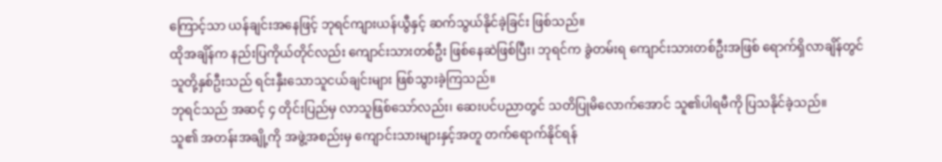ကြောင့်သာ ယန်ချင်းအနေဖြင့် ဘုရင်ကျားယန်ယွီနှင့် ဆက်သွယ်နိုင်ခဲ့ခြင်း ဖြစ်သည်။
ထိုအချိန်က နည်းပြကိုယ်တိုင်လည်း ကျောင်းသားတစ်ဦး ဖြစ်နေဆဲဖြစ်ပြီး၊ ဘုရင်က ခွဲတမ်းရ ကျောင်းသားတစ်ဦးအဖြစ် ရောက်ရှိလာချိန်တွင် သူတို့နှစ်ဦးသည် ရင်းနှီးသောသူငယ်ချင်းများ ဖြစ်သွားခဲ့ကြသည်။
ဘုရင်သည် အဆင့် ၄ တိုင်းပြည်မှ လာသူဖြစ်သော်လည်း၊ ဆေးပင်ပညာတွင် သတိပြုမိလောက်အောင် သူ၏ပါရမီကို ပြသနိုင်ခဲ့သည်။
သူ၏ အတန်းအချို့ကို အဖွဲ့အစည်းမှ ကျောင်းသားများနှင့်အတူ တက်ရောက်နိုင်ရန်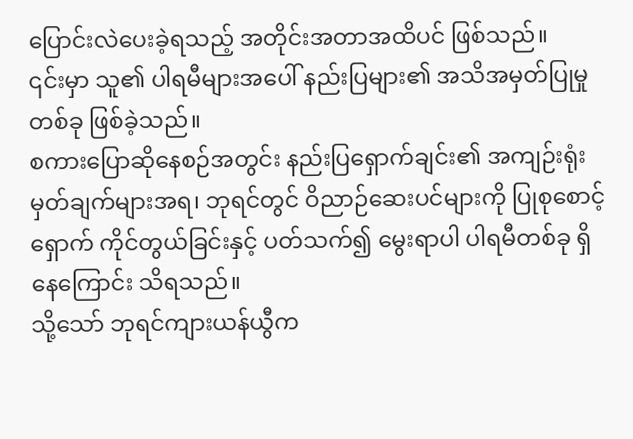ပြောင်းလဲပေးခဲ့ရသည့် အတိုင်းအတာအထိပင် ဖြစ်သည်။
၎င်းမှာ သူ၏ ပါရမီများအပေါ် နည်းပြများ၏ အသိအမှတ်ပြုမှု တစ်ခု ဖြစ်ခဲ့သည်။
စကားပြောဆိုနေစဉ်အတွင်း နည်းပြရှောက်ချင်း၏ အကျဉ်းရုံး မှတ်ချက်များအရ၊ ဘုရင်တွင် ဝိညာဉ်ဆေးပင်များကို ပြုစုစောင့်ရှောက် ကိုင်တွယ်ခြင်းနှင့် ပတ်သက်၍ မွေးရာပါ ပါရမီတစ်ခု ရှိနေကြောင်း သိရသည်။
သို့သော် ဘုရင်ကျားယန်ယွီက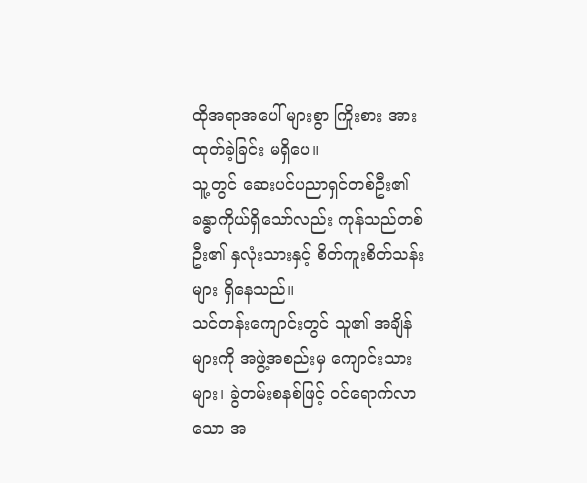ထိုအရာအပေါ် များစွာ ကြိုးစား အားထုတ်ခဲ့ခြင်း မရှိပေ။
သူ့တွင် ဆေးပင်ပညာရှင်တစ်ဦး၏ ခန္ဓာကိုယ်ရှိသော်လည်း ကုန်သည်တစ်ဦး၏ နှလုံးသားနှင့် စိတ်ကူးစိတ်သန်းများ ရှိနေသည်။
သင်တန်းကျောင်းတွင် သူ၏ အချိန်များကို အဖွဲ့အစည်းမှ ကျောင်းသားများ၊ ခွဲတမ်းစနစ်ဖြင့် ဝင်ရောက်လာသော အ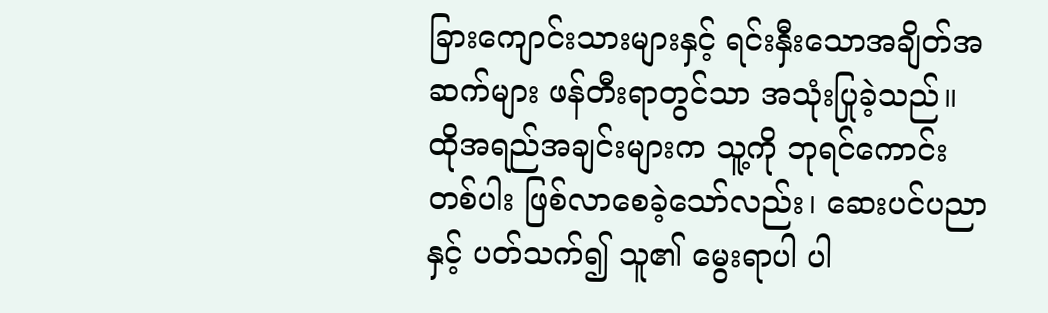ခြားကျောင်းသားများနှင့် ရင်းနှီးသောအချိတ်အဆက်များ ဖန်တီးရာတွင်သာ အသုံးပြုခဲ့သည်။
ထိုအရည်အချင်းများက သူ့ကို ဘုရင်ကောင်းတစ်ပါး ဖြစ်လာစေခဲ့သော်လည်း၊ ဆေးပင်ပညာနှင့် ပတ်သက်၍ သူ၏ မွေးရာပါ ပါ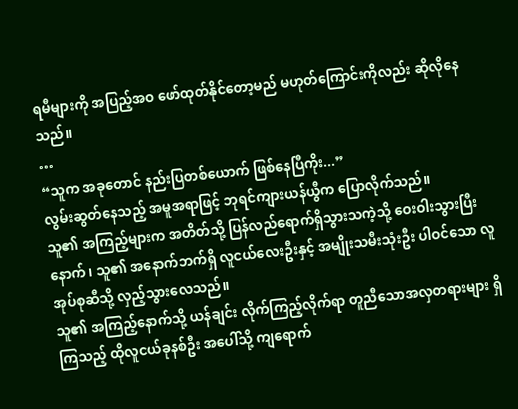ရမီများကို အပြည့်အဝ ဖော်ထုတ်နိုင်တော့မည် မဟုတ်ကြောင်းကိုလည်း ဆိုလိုနေသည်။
…
“သူက အခုတောင် နည်းပြတစ်ယောက် ဖြစ်နေပြီကိုး...”
လွမ်းဆွတ်နေသည့် အမူအရာဖြင့် ဘုရင်ကျားယန်ယွီက ပြောလိုက်သည်။
သူ၏ အကြည့်များက အတိတ်သို့ ပြန်လည်ရောက်ရှိသွားသကဲ့သို့ ဝေးဝါးသွားပြီးနောက်၊ သူ၏ အနောက်ဘက်ရှိ လူငယ်လေးဦးနှင့် အမျိုးသမီးသုံးဦး ပါဝင်သော လူအုပ်စုဆီသို့ လှည့်သွားလေသည်။
သူ၏ အကြည့်နောက်သို့ ယန်ချင်း လိုက်ကြည့်လိုက်ရာ တူညီသောအလှတရားများ ရှိကြသည့် ထိုလူငယ်ခုနစ်ဦး အပေါ်သို့ ကျရောက်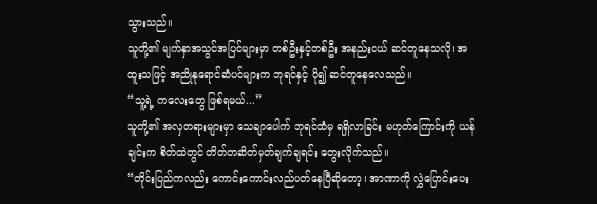သွားသည်။
သူတို့၏ မျက်နှာအသွင်အပြင်များမှာ တစ်ဦးနှင့်တစ်ဦး အနည်းငယ် ဆင်တူနေသလို၊ အထူးသဖြင့် အညိုနုရောင်ဆံပင်များက ဘုရင်နှင့် ပို၍ ဆင်တူနေလေသည်။
“သူ့ရဲ့ ကလေးတွေ ဖြစ်ရမယ်...”
သူတို့၏ အလှတရားများမှာ သေချာပေါက် ဘုရင်ထံမှ ရရှိလာခြင်း မဟုတ်ကြောင်းကို ယန်ချင်းက စိတ်ထဲတွင် တိတ်တဆိတ်မှတ်ချက်ချရင်း တွေးလိုက်သည်။
“တိုင်းပြည်ကလည်း ကောင်းကောင်းလည်ပတ်နေပြီဆိုတော့၊ အာဏာကို လွှဲပြောင်းပေး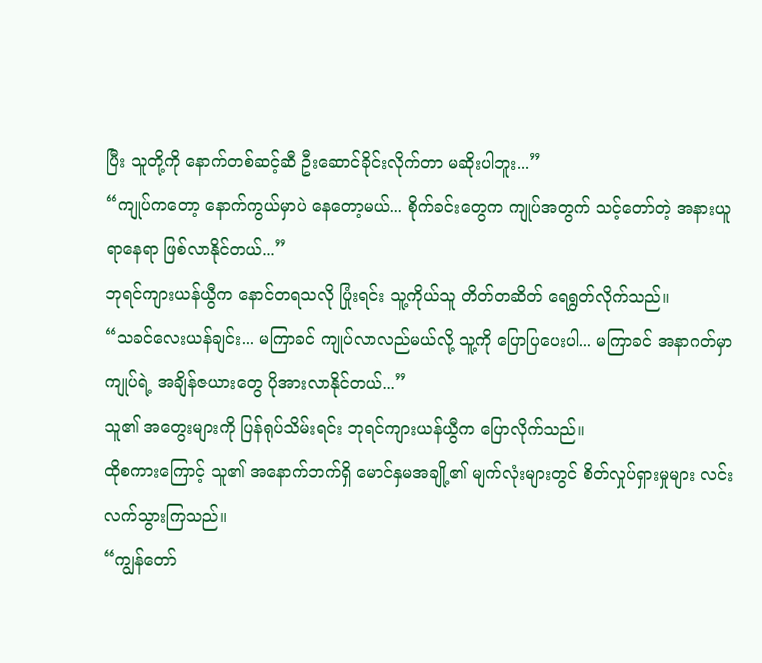ပြီး သူတို့ကို နောက်တစ်ဆင့်ဆီ ဦးဆောင်ခိုင်းလိုက်တာ မဆိုးပါဘူး...”
“ကျုပ်ကတော့ နောက်ကွယ်မှာပဲ နေတော့မယ်... စိုက်ခင်းတွေက ကျုပ်အတွက် သင့်တော်တဲ့ အနားယူရာနေရာ ဖြစ်လာနိုင်တယ်...”
ဘုရင်ကျားယန်ယွီက နောင်တရသလို ပြုံးရင်း သူ့ကိုယ်သူ တိတ်တဆိတ် ရေရွတ်လိုက်သည်။
“သခင်လေးယန်ချင်း... မကြာခင် ကျုပ်လာလည်မယ်လို့ သူ့ကို ပြောပြပေးပါ... မကြာခင် အနာဂတ်မှာ ကျုပ်ရဲ့ အချိန်ဇယားတွေ ပိုအားလာနိုင်တယ်...”
သူ၏ အတွေးများကို ပြန်ရုပ်သိမ်းရင်း ဘုရင်ကျားယန်ယွီက ပြောလိုက်သည်။
ထိုစကားကြောင့် သူ၏ အနောက်ဘက်ရှိ မောင်နှမအချို့၏ မျက်လုံးများတွင် စိတ်လှုပ်ရှားမှုများ လင်းလက်သွားကြသည်။
“ကျွန်တော်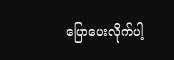ပြောပေးလိုက်ပါ့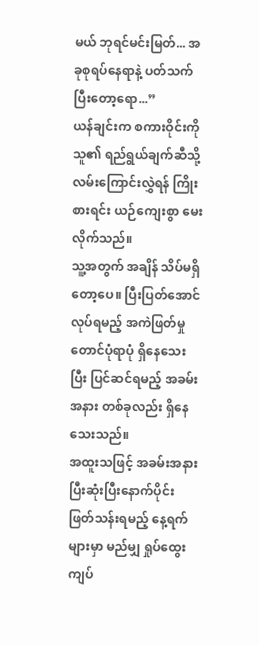မယ် ဘုရင်မင်းမြတ်... အခုစုရပ်နေရာနဲ့ ပတ်သက်ပြီးတော့ရော...”
ယန်ချင်းက စကားဝိုင်းကို သူ၏ ရည်ရွယ်ချက်ဆီသို့ လမ်းကြောင်းလွှဲရန် ကြိုးစားရင်း ယဉ်ကျေးစွာ မေးလိုက်သည်။
သူ့အတွက် အချိန် သိပ်မရှိတော့ပေ။ ပြီးပြတ်အောင် လုပ်ရမည့် အကဲဖြတ်မှု တောင်ပုံရာပုံ ရှိနေသေးပြီး ပြင်ဆင်ရမည့် အခမ်းအနား တစ်ခုလည်း ရှိနေသေးသည်။
အထူးသဖြင့် အခမ်းအနား ပြီးဆုံးပြီးနောက်ပိုင်း ဖြတ်သန်းရမည့် နေ့ရက်များမှာ မည်မျှ ရှုပ်ထွေး ကျပ်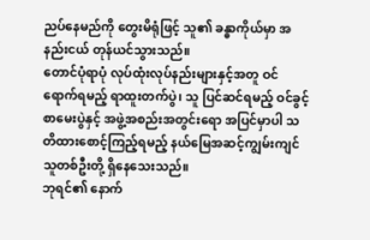ညပ်နေမည်ကို တွေးမိရုံဖြင့် သူ၏ ခန္ဓာကိုယ်မှာ အနည်းငယ် တုန်ယင်သွားသည်။
တောင်ပုံရာပုံ လုပ်ထုံးလုပ်နည်းများနှင့်အတူ ဝင်ရောက်ရမည့် ရာထူးတက်ပွဲ၊ သူ ပြင်ဆင်ရမည့် ဝင်ခွင့်စာမေးပွဲနှင့် အဖွဲ့အစည်းအတွင်းရော အပြင်မှာပါ သတိထားစောင့်ကြည့်ရမည့် နယ်မြေအဆင့်ကျွမ်းကျင်သူတစ်ဦးတို့ ရှိနေသေးသည်။
ဘုရင်၏ နောက်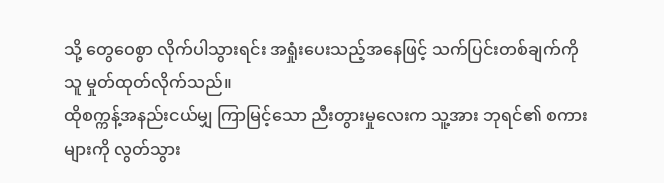သို့ တွေဝေစွာ လိုက်ပါသွားရင်း အရှုံးပေးသည့်အနေဖြင့် သက်ပြင်းတစ်ချက်ကို သူ မှုတ်ထုတ်လိုက်သည်။
ထိုစက္ကန့်အနည်းငယ်မျှ ကြာမြင့်သော ညီးတွားမှုလေးက သူ့အား ဘုရင်၏ စကားများကို လွတ်သွား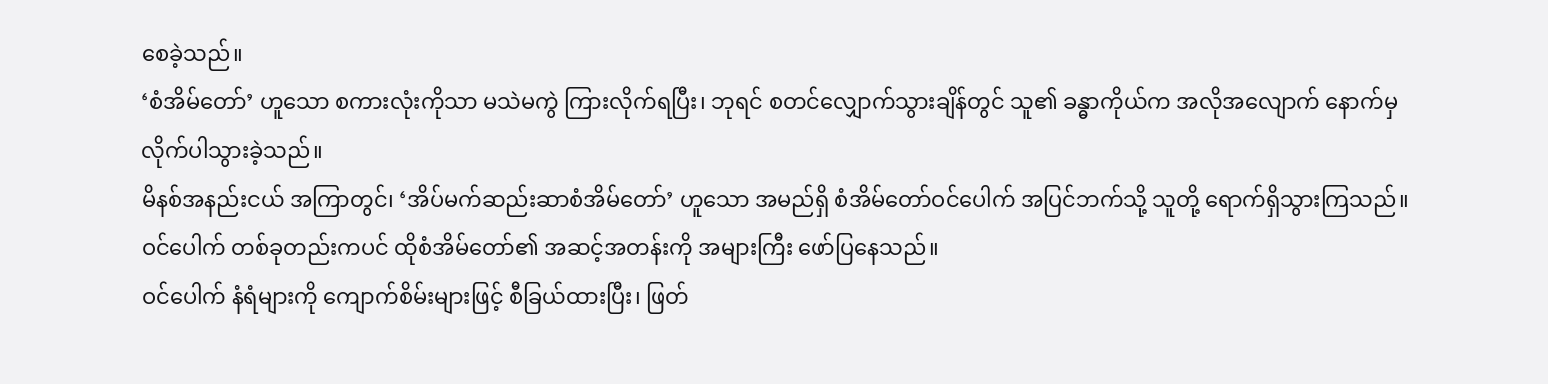စေခဲ့သည်။
‘စံအိမ်တော်’ ဟူသော စကားလုံးကိုသာ မသဲမကွဲ ကြားလိုက်ရပြီး၊ ဘုရင် စတင်လျှောက်သွားချိန်တွင် သူ၏ ခန္ဓာကိုယ်က အလိုအလျောက် နောက်မှ လိုက်ပါသွားခဲ့သည်။
မိနစ်အနည်းငယ် အကြာတွင်၊ ‘အိပ်မက်ဆည်းဆာစံအိမ်တော်’ ဟူသော အမည်ရှိ စံအိမ်တော်ဝင်ပေါက် အပြင်ဘက်သို့ သူတို့ ရောက်ရှိသွားကြသည်။
ဝင်ပေါက် တစ်ခုတည်းကပင် ထိုစံအိမ်တော်၏ အဆင့်အတန်းကို အများကြီး ဖော်ပြနေသည်။
ဝင်ပေါက် နံရံများကို ကျောက်စိမ်းများဖြင့် စီခြယ်ထားပြီး၊ ဖြတ်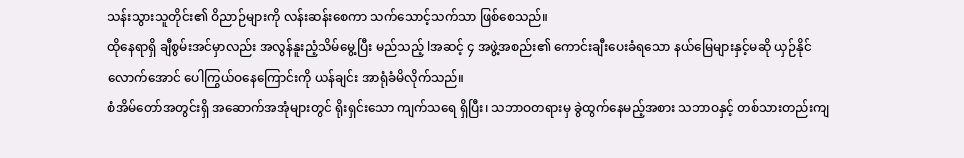သန်းသွားသူတိုင်း၏ ဝိညာဉ်များကို လန်းဆန်းစေကာ သက်သောင့်သက်သာ ဖြစ်စေသည်။
ထိုနေရာရှိ ချီစွမ်းအင်မှာလည်း အလွန်နူးညံ့သိမ်မွေ့ပြီး မည်သည့် lအဆင့် ၄ အဖွဲ့အစည်း၏ ကောင်းချီးပေးခံရသော နယ်မြေများနှင့်မဆို ယှဉ်နိုင်လောက်အောင် ပေါကြွယ်ဝနေကြောင်းကို ယန်ချင်း အာရုံခံမိလိုက်သည်။
စံအိမ်တော်အတွင်းရှိ အဆောက်အအုံများတွင် ရိုးရှင်းသော ကျက်သရေ ရှိပြီး၊ သဘာဝတရားမှ ခွဲထွက်နေမည့်အစား သဘာဝနှင့် တစ်သားတည်းကျ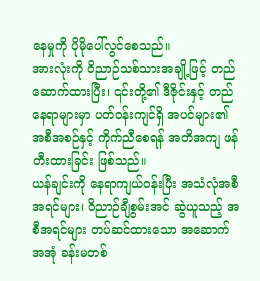နေမှုကို ပိုမိုပေါ်လွင်စေသည်။
အားလုံးကို ဝိညာဉ်သစ်သားအချို့ဖြင့် တည်ဆောက်ထားပြီး၊ ၎င်းတို့၏ ဒီဇိုင်းနှင့် တည်နေရာများမှာ ပတ်ဝန်းကျင်ရှိ အပင်များ၏ အစီအစဉ်နှင့် ကိုက်ညီစေရန် အတိအကျ ဖန်တီးထားခြင်း ဖြစ်သည်။
ယန်ချင်းကို နေရာကျယ်ဝန်းပြီး အသံလုံအစီအရင်များ၊ ဝိညာဉ်ချီစွမ်းအင် ဆွဲယူသည့် အစီအရင်များ တပ်ဆင်ထားသော အဆောက်အအုံ ခန်းမတစ်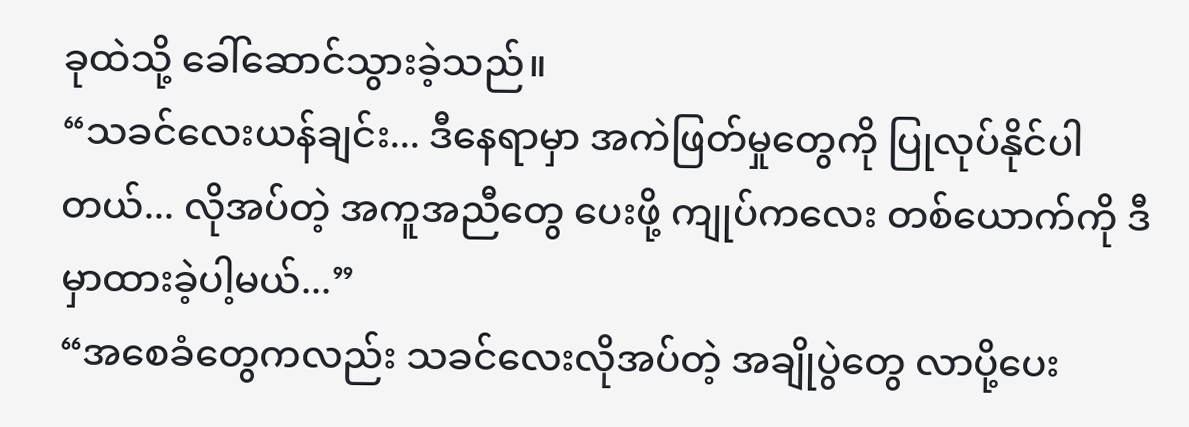ခုထဲသို့ ခေါ်ဆောင်သွားခဲ့သည်။
“သခင်လေးယန်ချင်း... ဒီနေရာမှာ အကဲဖြတ်မှုတွေကို ပြုလုပ်နိုင်ပါတယ်... လိုအပ်တဲ့ အကူအညီတွေ ပေးဖို့ ကျုပ်ကလေး တစ်ယောက်ကို ဒီမှာထားခဲ့ပါ့မယ်...”
“အစေခံတွေကလည်း သခင်လေးလိုအပ်တဲ့ အချိုပွဲတွေ လာပို့ပေး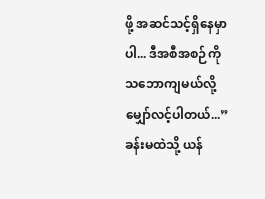ဖို့ အဆင်သင့်ရှိနေမှာပါ... ဒီအစီအစဉ်ကို သဘောကျမယ်လို့ မျှော်လင့်ပါတယ်...”
ခန်းမထဲသို့ ယန်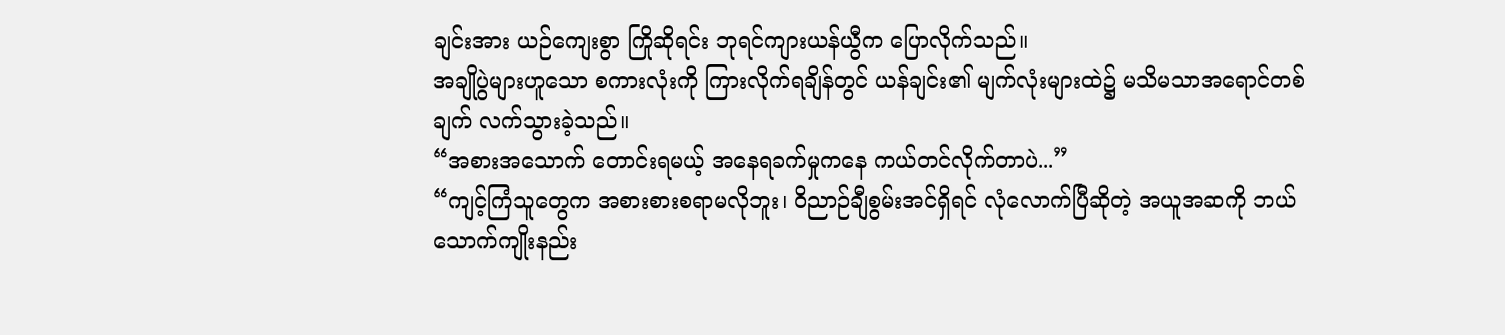ချင်းအား ယဉ်ကျေးစွာ ကြိုဆိုရင်း ဘုရင်ကျားယန်ယွီက ပြောလိုက်သည်။
အချိုပွဲများဟူသော စကားလုံးကို ကြားလိုက်ရချိန်တွင် ယန်ချင်း၏ မျက်လုံးများထဲ၌ မသိမသာအရောင်တစ်ချက် လက်သွားခဲ့သည်။
“အစားအသောက် တောင်းရမယ့် အနေရခက်မှုကနေ ကယ်တင်လိုက်တာပဲ...”
“ကျင့်ကြံသူတွေက အစားစားစရာမလိုဘူး၊ ဝိညာဉ်ချီစွမ်းအင်ရှိရင် လုံလောက်ပြီဆိုတဲ့ အယူအဆကို ဘယ်သောက်ကျိုးနည်း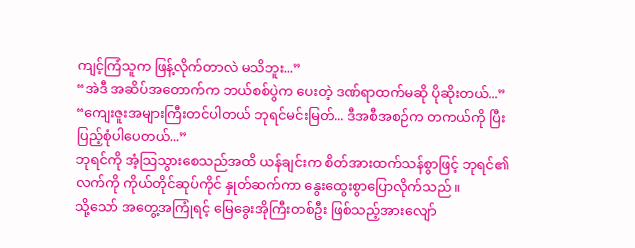ကျင့်ကြံသူက ဖြန့်လိုက်တာလဲ မသိဘူး...”
“အဲဒီ အဆိပ်အတောက်က ဘယ်စစ်ပွဲက ပေးတဲ့ ဒဏ်ရာထက်မဆို ပိုဆိုးတယ်...”
“ကျေးဇူးအများကြီးတင်ပါတယ် ဘုရင်မင်းမြတ်... ဒီအစီအစဉ်က တကယ်ကို ပြီးပြည့်စုံပါပေတယ်...”
ဘုရင်ကို အံ့သြသွားစေသည်အထိ ယန်ချင်းက စိတ်အားထက်သန်စွာဖြင့် ဘုရင်၏ လက်ကို ကိုယ်တိုင်ဆုပ်ကိုင် နှုတ်ဆက်ကာ နွေးထွေးစွာပြောလိုက်သည်။
သို့သော် အတွေ့အကြုံရင့် မြေခွေးအိုကြီးတစ်ဦး ဖြစ်သည့်အားလျော်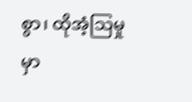စွာ၊ ထိုအံ့သြမှုမှာ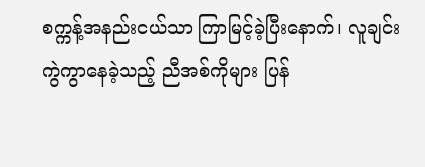စက္ကန့်အနည်းငယ်သာ ကြာမြင့်ခဲ့ပြီးနောက်၊ လူချင်း ကွဲကွာနေခဲ့သည့် ညီအစ်ကိုများ ပြန်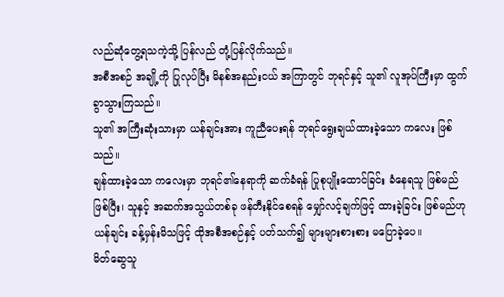လည်ဆုံတွေ့ရသကဲ့သို့ ပြန်လည် တုံ့ပြန်လိုက်သည်။
အစီအစဉ် အချို့ကို ပြုလုပ်ပြီး မိနစ်အနည်းငယ် အကြာတွင် ဘုရင်နှင့် သူ၏ လူအုပ်ကြီးမှာ ထွက်ခွာသွားကြသည်။
သူ၏ အကြီးဆုံးသားမှာ ယန်ချင်းအား ကူညီပေးရန် ဘုရင်ရွေးချယ်ထားခဲ့သော ကလေး ဖြစ်သည်။
ချန်ထားခဲ့သော ကလေးမှာ ဘုရင်၏နေရာကို ဆက်ခံရန် ပြုစုပျိုးထောင်ခြင်း ခံနေရသူ ဖြစ်မည်ဖြစ်ပြီး၊ သူနှင့် အဆက်အသွယ်တစ်ခု ဖန်တီးနိုင်စေရန် မျှော်လင့်ချက်ဖြင့် ထားခဲ့ခြင်း ဖြစ်မည်ဟု ယန်ချင်း ခန့်မှန်းမိသဖြင့် ထိုအစီအစဉ်နှင့် ပတ်သက်၍ များများစားစား မပြောခဲ့ပေ။
မိတ်ဆွေသူ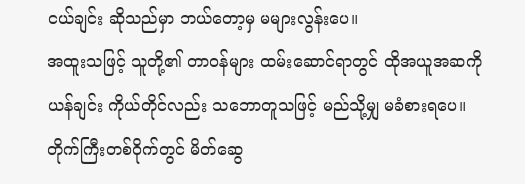ငယ်ချင်း ဆိုသည်မှာ ဘယ်တော့မှ မများလွန်းပေ။
အထူးသဖြင့် သူတို့၏ တာဝန်များ ထမ်းဆောင်ရာတွင် ထိုအယူအဆကို ယန်ချင်း ကိုယ်တိုင်လည်း သဘောတူသဖြင့် မည်သို့မျှ မခံစားရပေ။
တိုက်ကြီးတစ်ဝိုက်တွင် မိတ်ဆွေ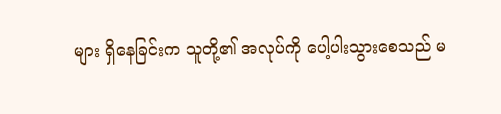များ ရှိနေခြင်းက သူတို့၏ အလုပ်ကို ပေါ့ပါးသွားစေသည် မ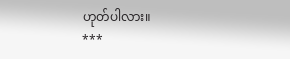ဟုတ်ပါလား။
***